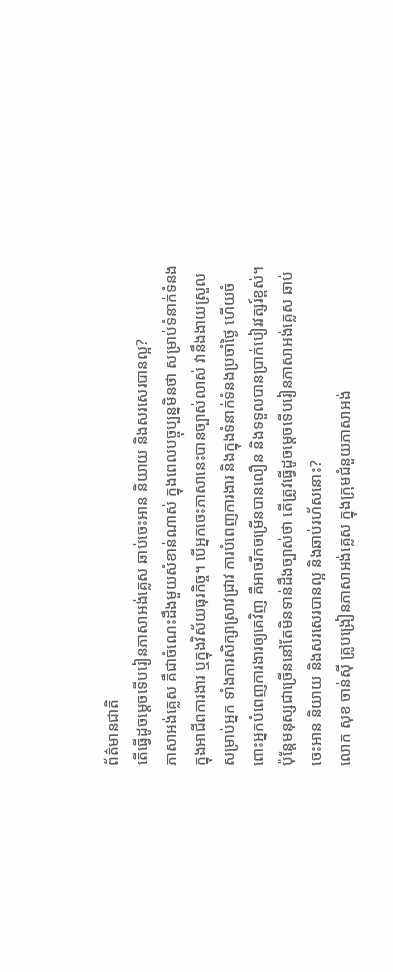ព័ត៌មានជាតិ
តើធ្វើដូចម្ដេចទើបរៀនភាសាអង់គ្លេស ឆាប់ចេះអាន និយាយ និងសរសេរបានល្អ?
ភាសាអង់គ្លេស គឺជាចំណេះដឹងមួយសំខាន់ណាស់ ក្នុងពេលបច្ចុប្បន្នមិនថា សម្រាប់ទំនាក់ទំនងក្នុងអាជីពការងារ ឬក្នុងវិស័យធុរកិច្ច។ បើអ្នកចេះភាសានេះបានច្បាស់លាស់ វានឹងងាយស្រួលសម្រាប់អ្នក ទាំងការសិក្សាស្រាវជ្រាវ ការបំពេញការងារ និងក្នុងទំនាក់ទំនងប្រចាំថ្ងៃ ហើយចំពោះអ្នកបំពេញការងារឲ្យគេវិញ គឺអាចរីកចម្រើនបានលឿន និងទទួលបានប្រាក់បៀរវត្សរ៍ខ្ពស់។ ប៉ុន្តែមនុស្សជាច្រើននៅតែមិនទាន់ដឹងច្បាស់ថា តើត្រូវធ្វើដូចម្ដេចទើបរៀនភាសាអង់គ្លេស ឆាប់ចេះអាន និយាយ និងសរសេរបានល្អ និងឆាប់រហ័សនោះ?
លោក សុខ ចាន់ស៊ី គ្រូបង្រៀនភាសាអង់គ្លេស ក្នុងក្រុមជំនួយភាសាអង់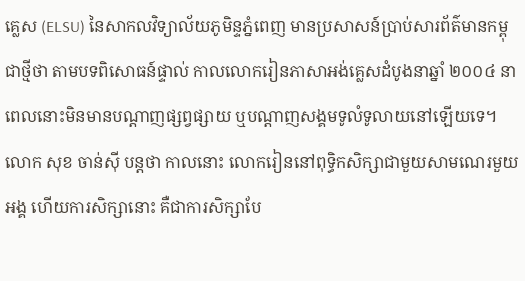គ្លេស (ELSU) នៃសាកលវិទ្យាល័យភូមិន្ទភ្នំពេញ មានប្រសាសន៍ប្រាប់សារព័ត៌មានកម្ពុជាថ្មីថា តាមបទពិសោធន៍ផ្ទាល់ កាលលោករៀនភាសាអង់គ្លេសដំបូងនាឆ្នាំ ២០០៤ នាពេលនោះមិនមានបណ្ដាញផ្សព្វផ្សាយ ឬបណ្ដាញសង្គមទូលំទូលាយនៅឡើយទេ។ លោក សុខ ចាន់ស៊ី បន្តថា កាលនោះ លោករៀននៅពុទ្ធិកសិក្សាជាមួយសាមណេរមួយអង្គ ហើយការសិក្សានោះ គឺជាការសិក្សាបែ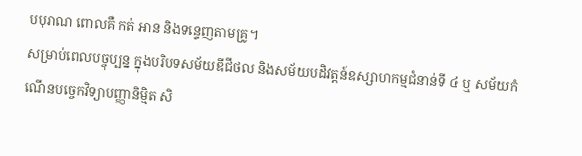បបុរាណ ពោលគឺ កត់ អាន និងទន្ទេញតាមគ្រូ។
សម្រាប់ពេលបច្ចុប្បន្ន ក្នុងបរិបទសម័យឌីជីថល និងសម័យបដិវត្តន៍ឧស្សាហកម្មជំនាន់ទី ៤ ឬ សម័យកំណើនបច្ចេកវិទ្យាបញ្ញានិម្មិត សិ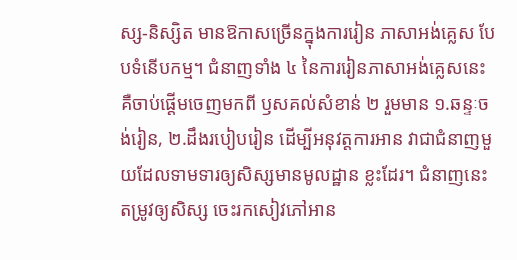ស្ស-និស្សិត មានឱកាសច្រើនក្នុងការរៀន ភាសាអង់គ្លេស បែបទំនើបកម្ម។ ជំនាញទាំង ៤ នៃការរៀនភាសាអង់គ្លេសនេះ គឺចាប់ផ្ដើមចេញមកពី ឫសគល់សំខាន់ ២ រួមមាន ១.ឆន្ទៈចង់រៀន, ២.ដឹងរបៀបរៀន ដើម្បីអនុវត្តការអាន វាជាជំនាញមួយដែលទាមទារឲ្យសិស្សមានមូលដ្ឋាន ខ្លះដែរ។ ជំនាញនេះ តម្រូវឲ្យសិស្ស ចេះរកសៀវភៅអាន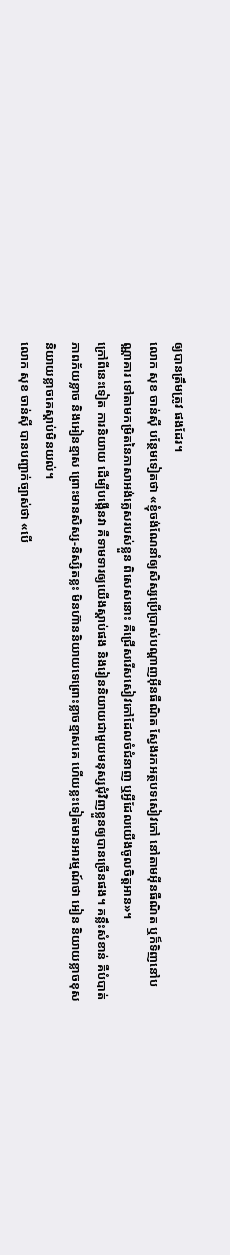ឲ្យបានត្រឹមត្រូវ ផងដែរ។
លោក សុខ ចាន់ស៊ី បន្ថែមទៀតថា «ខ្ញុំចង់ណែនាំឲ្យសិស្សប្រើប្រាស់បណ្ដាញអ៊ីនធឺណិត ស្វែងរកអត្ថបទសៀវភៅ នៅតាមអ៊ីនធឺណិត ឬក៏ទិញនៅបណ្ណាគារ ទៅតាមកម្រិតនៃភាសាអង់គ្លេសរបស់ខ្លួន ពិសេសនោះ គឺជ្រើសរើសសៀវភៅដែលចំជំនាញ ឬអ្វីដែលយើងចូលចិត្តអាន»។
ក្រៅពីនេះទៀត ការនិយាយ ដើម្បីបង្កើនវា គឺទាមទារឲ្យយើងស្ដាប់ផង និងរៀននិយាយជាមួយមនុស្សជុំវិញខ្លួនឲ្យបានច្រើនផង។ គន្លឹះសំខាន់ គឺបំបាត់ភាពភ័យខ្លាច និងអៀនខ្មាស ព្រោះមានសិស្ស-និស្សិតខ្លះ មិនហ៊ាននិយាយទេព្រោះខ្លាចខ្មាសគេ ហើយខ្លះទៀតមានអារម្មណ៍ថា អៀន និយាយខ្លាចខុស និយាយខ្លាចគេស្ដាប់មិនយល់។
លោក សុខ ចាន់ស៊ី បានបញ្ជាក់ច្បាស់ថា «បើ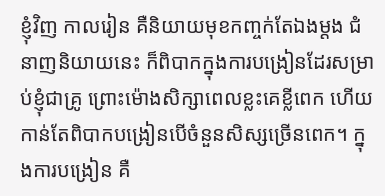ខ្ញុំវិញ កាលរៀន គឺនិយាយមុខកញ្ចក់តែឯងម្ដង ជំនាញនិយាយនេះ ក៏ពិបាកក្នុងការបង្រៀនដែរសម្រាប់ខ្ញុំជាគ្រូ ព្រោះម៉ោងសិក្សាពេលខ្លះគេខ្លីពេក ហើយកាន់តែពិបាកបង្រៀនបើចំនួនសិស្សច្រើនពេក។ ក្នុងការបង្រៀន គឺ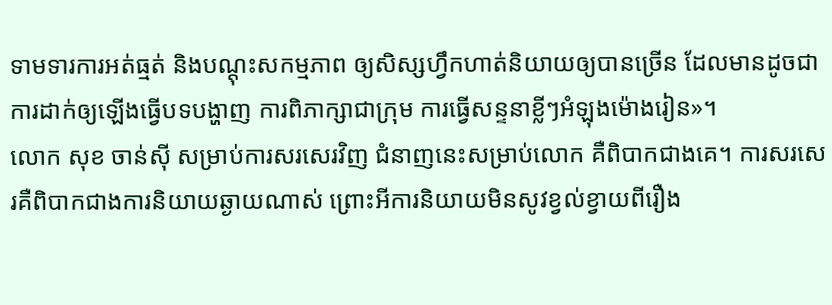ទាមទារការអត់ធ្មត់ និងបណ្ដុះសកម្មភាព ឲ្យសិស្សហ្វឹកហាត់និយាយឲ្យបានច្រើន ដែលមានដូចជាការដាក់ឲ្យឡើងធ្វើបទបង្ហាញ ការពិភាក្សាជាក្រុម ការធ្វើសន្ទនាខ្លីៗអំឡុងម៉ោងរៀន»។
លោក សុខ ចាន់ស៊ី សម្រាប់ការសរសេរវិញ ជំនាញនេះសម្រាប់លោក គឺពិបាកជាងគេ។ ការសរសេរគឺពិបាកជាងការនិយាយឆ្ងាយណាស់ ព្រោះអីការនិយាយមិនសូវខ្វល់ខ្វាយពីរឿង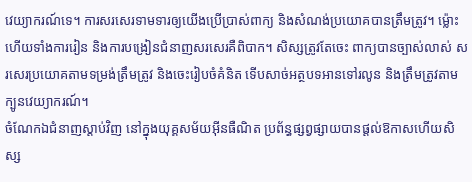វេយ្យាករណ៍ទេ។ ការសរសេរទាមទារឲ្យយើងប្រើប្រាស់ពាក្យ និងសំណង់ប្រយោគបានត្រឹមត្រូវ។ ម្ល៉ោះហើយទាំងការរៀន និងការបង្រៀនជំនាញសរសេរគឺពិបាក។ សិស្សត្រូវតែចេះ ពាក្យបានច្បាស់លាស់ សរសេរប្រយោគតាមទម្រង់ត្រឹមត្រូវ និងចេះរៀបចំគំនិត ទើបសាច់អត្ថបទអានទៅរលូន និងត្រឹមត្រូវតាមក្បូនវេយ្យាករណ៍។
ចំណែកឯជំនាញស្ដាប់វិញ នៅក្នុងយុគ្គសម័យអ៊ីនធឺណិត ប្រព័ន្ធផ្សព្វផ្សាយបានផ្ដល់ឱកាសហើយសិស្ស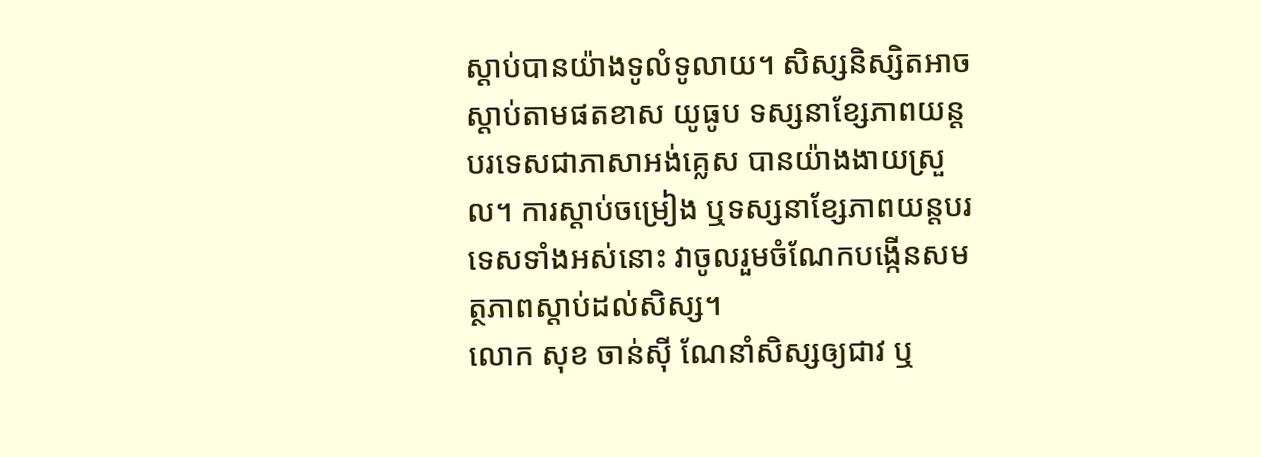ស្ដាប់បានយ៉ាងទូលំទូលាយ។ សិស្សនិស្សិតអាចស្ដាប់តាមផតខាស យូធូប ទស្សនាខ្សែភាពយន្តបរទេសជាភាសាអង់គ្លេស បានយ៉ាងងាយស្រួល។ ការស្ដាប់ចម្រៀង ឬទស្សនាខ្សែភាពយន្តបរទេសទាំងអស់នោះ វាចូលរួមចំណែកបង្កើនសមត្ថភាពស្ដាប់ដល់សិស្ស។
លោក សុខ ចាន់ស៊ី ណែនាំសិស្សឲ្យជាវ ឬ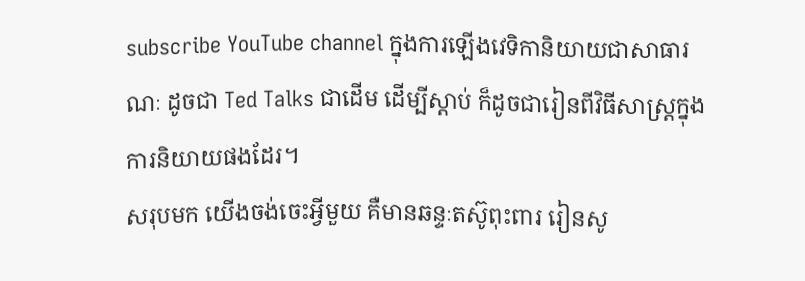subscribe YouTube channel ក្នុងការឡើងវេទិកានិយាយជាសាធារណៈ ដូចជា Ted Talks ជាដើម ដើម្បីស្ដាប់ ក៏ដូចជារៀនពីវិធីសាស្រ្តក្នុងការនិយាយផងដែរ។
សរុបមក យើងចង់ចេះអ្វីមួយ គឺមានឆន្ទៈតស៊ូពុះពារ រៀនសូ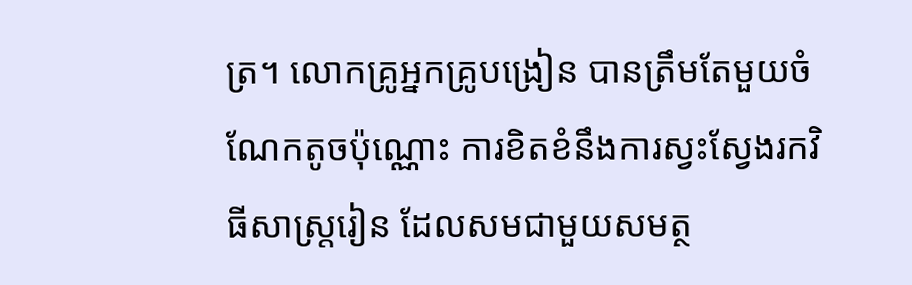ត្រ។ លោកគ្រូអ្នកគ្រូបង្រៀន បានត្រឹមតែមួយចំណែកតូចប៉ុណ្ណោះ ការខិតខំនឹងការស្វះស្វែងរកវិធីសាស្រ្តរៀន ដែលសមជាមួយសមត្ថ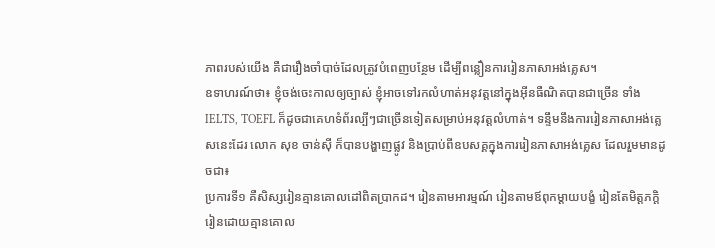ភាពរបស់យើង គឺជារឿងចាំបាច់ដែលត្រូវបំពេញបន្ថែម ដើម្បីពន្លឿនការរៀនភាសាអង់គ្លេស។
ឧទាហរណ៍ថា៖ ខ្ញុំចង់ចេះកាលឲ្យច្បាស់ ខ្ញុំអាចទៅរកលំហាត់អនុវត្តនៅក្នុងអ៊ីនធឺណិតបានជាច្រើន ទាំង IELTS, TOEFL ក៏ដូចជាគេហទំព័រល្បីៗជាច្រើនទៀតសម្រាប់អនុវត្តលំហាត់។ ទន្ទឹមនឹងការរៀនភាសាអង់គ្លេសនេះដែរ លោក សុខ ចាន់ស៊ី ក៏បានបង្ហាញផ្លូវ និងប្រាប់ពីឧបសគ្គក្នុងការរៀនភាសាអង់គ្លេស ដែលរួមមានដូចជា៖
ប្រការទី១ គឺសិស្សរៀនគ្មានគោលដៅពិតប្រាកដ។ រៀនតាមអារម្មណ៍ រៀនតាមឪពុកម្ដាយបង្ខំ រៀនតែមិត្តភក្តិ រៀនដោយគ្មានគោល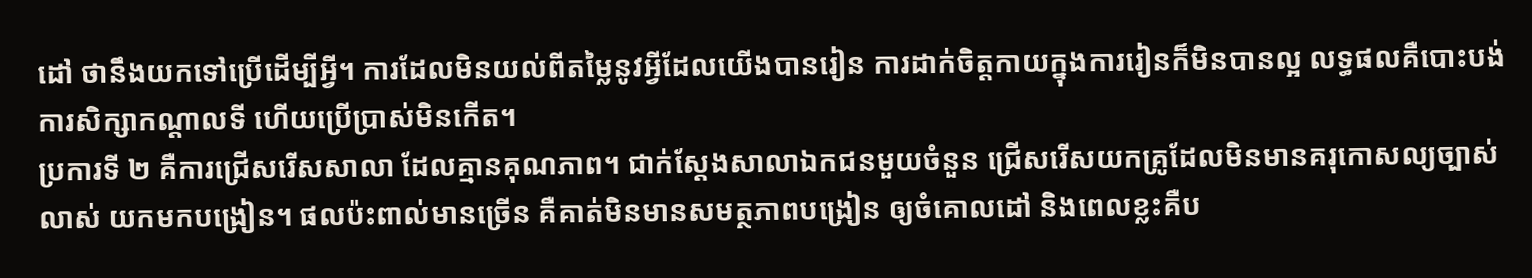ដៅ ថានឹងយកទៅប្រើដើម្បីអ្វី។ ការដែលមិនយល់ពីតម្លៃនូវអ្វីដែលយើងបានរៀន ការដាក់ចិត្តកាយក្នុងការរៀនក៏មិនបានល្អ លទ្ធផលគឺបោះបង់ការសិក្សាកណ្ដាលទី ហើយប្រើប្រាស់មិនកើត។
ប្រការទី ២ គឺការជ្រើសរើសសាលា ដែលគ្មានគុណភាព។ ជាក់ស្ដែងសាលាឯកជនមួយចំនួន ជ្រើសរើសយកគ្រូដែលមិនមានគរុកោសល្យច្បាស់លាស់ យកមកបង្រៀន។ ផលប៉ះពាល់មានច្រើន គឺគាត់មិនមានសមត្ថភាពបង្រៀន ឲ្យចំគោលដៅ និងពេលខ្លះគឺប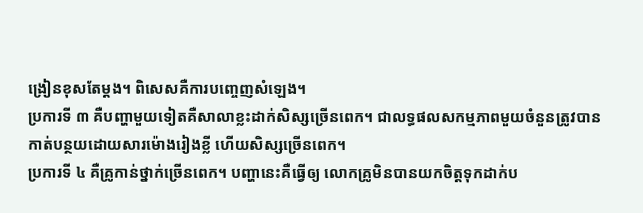ង្រៀនខុសតែម្ដង។ ពិសេសគឺការបញ្ចេញសំឡេង។
ប្រការទី ៣ គឺបញ្ហាមួយទៀតគឺសាលាខ្លះដាក់សិស្សច្រើនពេក។ ជាលទ្ធផលសកម្មភាពមួយចំនួនត្រូវបានកាត់បន្ថយដោយសារម៉ោងរៀងខ្លី ហើយសិស្សច្រើនពេក។
ប្រការទី ៤ គឺគ្រូកាន់ថ្នាក់ច្រើនពេក។ បញ្ហានេះគឺធ្វើឲ្យ លោកគ្រូមិនបានយកចិត្តទុកដាក់ប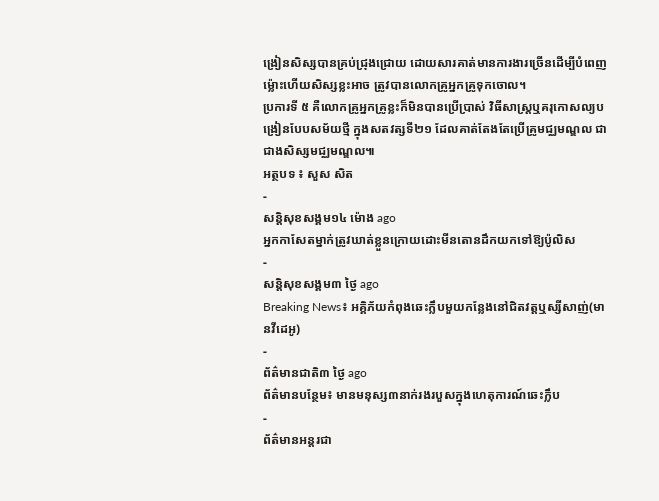ង្រៀនសិស្សបានគ្រប់ជ្រុងជ្រោយ ដោយសារគាត់មានការងារច្រើនដើម្បីបំពេញ ម្ល៉ោះហើយសិស្សខ្លះអាច ត្រូវបានលោកគ្រូអ្នកគ្រូទុកចោល។
ប្រការទី ៥ គឺលោកគ្រូអ្នកគ្រូខ្លះក៏មិនបានប្រើប្រាស់ វិធីសាស្រ្តឬគរុកោសល្យបង្រៀនបែបសម័យថ្មី ក្នុងសតវត្សទី២១ ដែលគាត់តែងតែប្រើគ្រូមជ្ឈមណ្ឌល ជាជាងសិស្សមជ្ឈមណ្ឌល៕
អត្ថបទ ៖ សួស សិត
-
សន្តិសុខសង្គម១៤ ម៉ោង ago
អ្នកកាសែតម្នាក់ត្រូវឃាត់ខ្លួនក្រោយដោះមីនតោនដឹកយកទៅឱ្យប៉ូលិស
-
សន្តិសុខសង្គម៣ ថ្ងៃ ago
Breaking News៖ អគ្គិភ័យកំពុងឆេះក្លឹបមួយកន្លែងនៅជិតវត្តឬស្សីសាញ់(មានវីដេអូ)
-
ព័ត៌មានជាតិ៣ ថ្ងៃ ago
ព័ត៌មានបន្ថែម៖ មានមនុស្ស៣នាក់រងរបួសក្នុងហេតុការណ៍ឆេះក្លឹប
-
ព័ត៌មានអន្ដរជា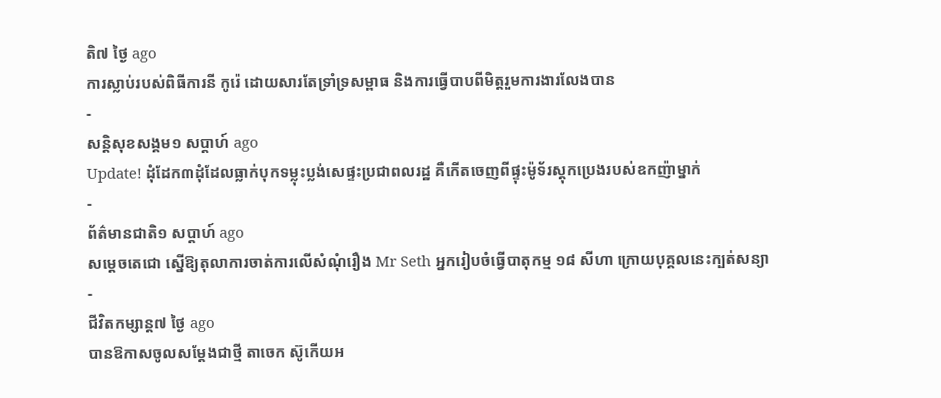តិ៧ ថ្ងៃ ago
ការស្លាប់របស់ពិធីការនី កូរ៉េ ដោយសារតែទ្រាំទ្រសម្ពាធ និងការធ្វើបាបពីមិត្តរួមការងារលែងបាន
-
សន្តិសុខសង្គម១ សប្តាហ៍ ago
Update! ដុំដែក៣ដុំដែលធ្លាក់បុកទម្លុះប្លង់សេផ្ទះប្រជាពលរដ្ឋ គឺកើតចេញពីផ្ទុះម៉ូទ័រស្តុកប្រេងរបស់ឧកញ៉ាម្នាក់
-
ព័ត៌មានជាតិ១ សប្តាហ៍ ago
សម្ដេចតេជោ ស្នើឱ្យតុលាការចាត់ការលើសំណុំរឿង Mr Seth អ្នករៀបចំធ្វើបាតុកម្ម ១៨ សីហា ក្រោយបុគ្គលនេះក្បត់សន្យា
-
ជីវិតកម្សាន្ដ៧ ថ្ងៃ ago
បានឱកាសចូលសម្តែងជាថ្មី តាចេក ស៊ូកើយអ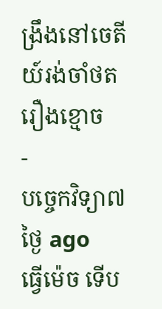ង្រឹងនៅចេតីយ៍រង់ចាំថតរឿងខ្មោច
-
បច្ចេកវិទ្យា៧ ថ្ងៃ ago
ធ្វើម៉េច ទើប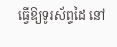ធ្វើឱ្យទូរស័ព្ទដៃ នៅ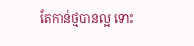តែកាន់ថ្មបានល្អ ទោះ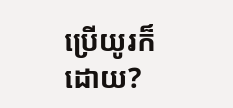ប្រើយូរក៏ដោយ?